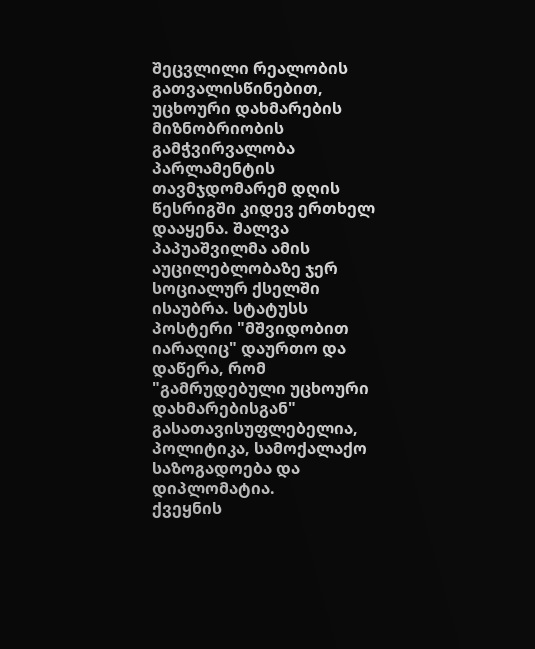შეცვლილი რეალობის გათვალისწინებით, უცხოური დახმარების მიზნობრიობის გამჭვირვალობა პარლამენტის თავმჯდომარემ დღის წესრიგში კიდევ ერთხელ დააყენა. შალვა პაპუაშვილმა ამის აუცილებლობაზე ჯერ სოციალურ ქსელში ისაუბრა. სტატუსს პოსტერი "მშვიდობით იარაღიც" დაურთო და დაწერა, რომ "გამრუდებული უცხოური დახმარებისგან" გასათავისუფლებელია, პოლიტიკა, სამოქალაქო საზოგადოება და დიპლომატია.
ქვეყნის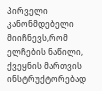პირველი კანონმდებელი მიიჩნევს,რომ ელჩების ნაწილი, ქვეყნის მართვის ინსტრუქტორებად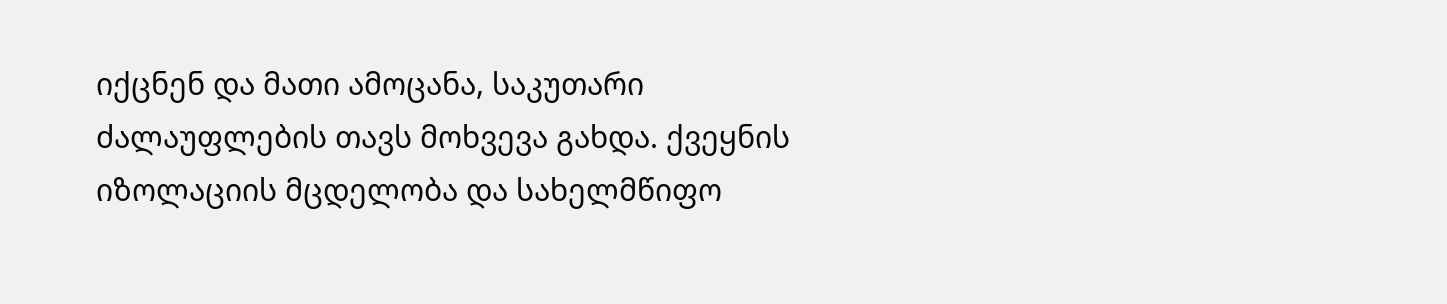იქცნენ და მათი ამოცანა, საკუთარი ძალაუფლების თავს მოხვევა გახდა. ქვეყნის იზოლაციის მცდელობა და სახელმწიფო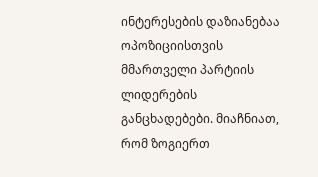ინტერესების დაზიანებაა ოპოზიციისთვის მმართველი პარტიის ლიდერების განცხადებები. მიაჩნიათ, რომ ზოგიერთ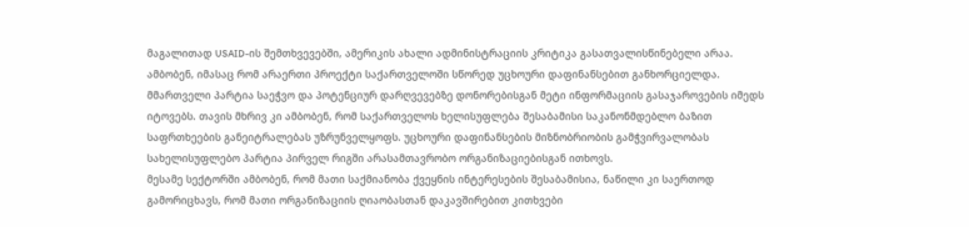მაგალითად USAID-ის შემთხვევებში, ამერიკის ახალი ადმინისტრაციის კრიტიკა გასათვალისწინებელი არაა. ამბობენ, იმასაც რომ არაერთი პროექტი საქართველოში სწორედ უცხოური დაფინანსებით განხორციელდა.
მმართველი პარტია საეჭვო და პოტენციურ დარღვევებზე დონორებისგან მეტი ინფორმაციის გასაჯაროვების იმედს იტოვებს. თავის მხრივ კი ამბობენ, რომ საქართველოს ხელისუფლება შესაბამისი საკანონმდებლო ბაზით საფრთხეების განეიტრალებას უზრუნველყოფს. უცხოური დაფინანსების მიზნობრიობის გამჭვირვალობას სახელისუფლებო პარტია პირველ რიგში არასამთავრობო ორგანიზაციებისგან ითხოვს.
მესამე სექტორში ამბობენ, რომ მათი საქმიანობა ქვეყნის ინტერესების შესაბამისია, ნაწილი კი საერთოდ გამორიცხავს, რომ მათი ორგანიზაციის ღიაობასთან დაკავშირებით კითხვები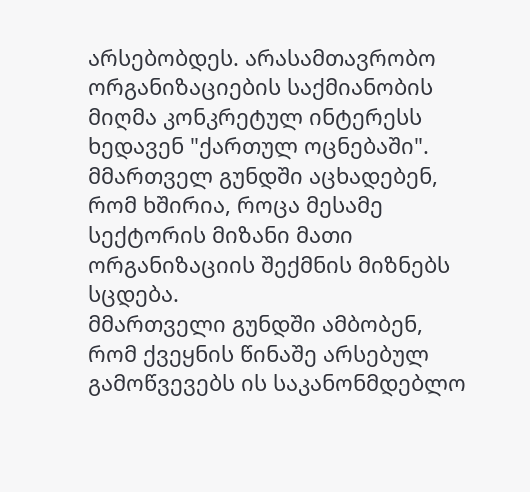არსებობდეს. არასამთავრობო ორგანიზაციების საქმიანობის მიღმა კონკრეტულ ინტერესს ხედავენ "ქართულ ოცნებაში". მმართველ გუნდში აცხადებენ, რომ ხშირია, როცა მესამე სექტორის მიზანი მათი ორგანიზაციის შექმნის მიზნებს სცდება.
მმართველი გუნდში ამბობენ, რომ ქვეყნის წინაშე არსებულ გამოწვევებს ის საკანონმდებლო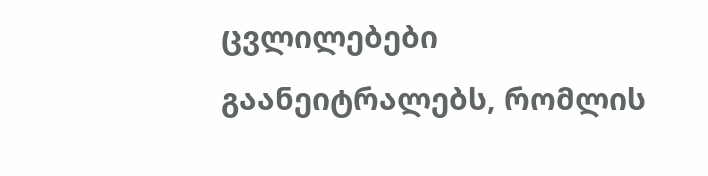ცვლილებები გაანეიტრალებს, რომლის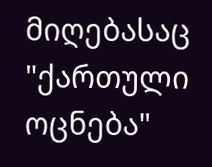მიღებასაც "ქართული ოცნება"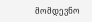მომდევნო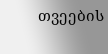თვეების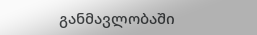განმავლობაში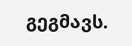გეგმავს.